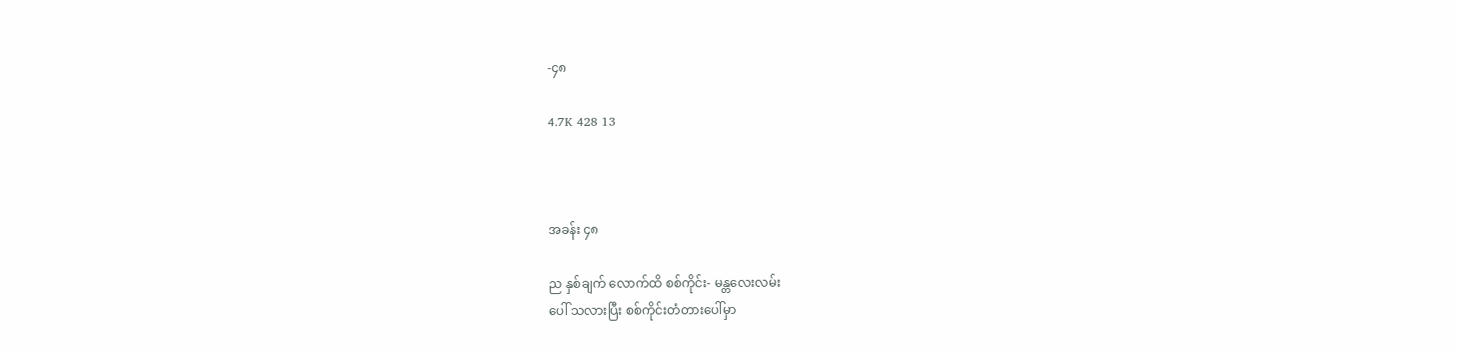-၄၈

4.7K 428 13



အခန်း ၄၈

ည နှစ်ချက် လောက်ထိ စစ်ကိုင်း- မန္တလေးလမ်း
ပေါ် သလားပြီး စစ်ကိုင်းတံတားပေါ်မှာ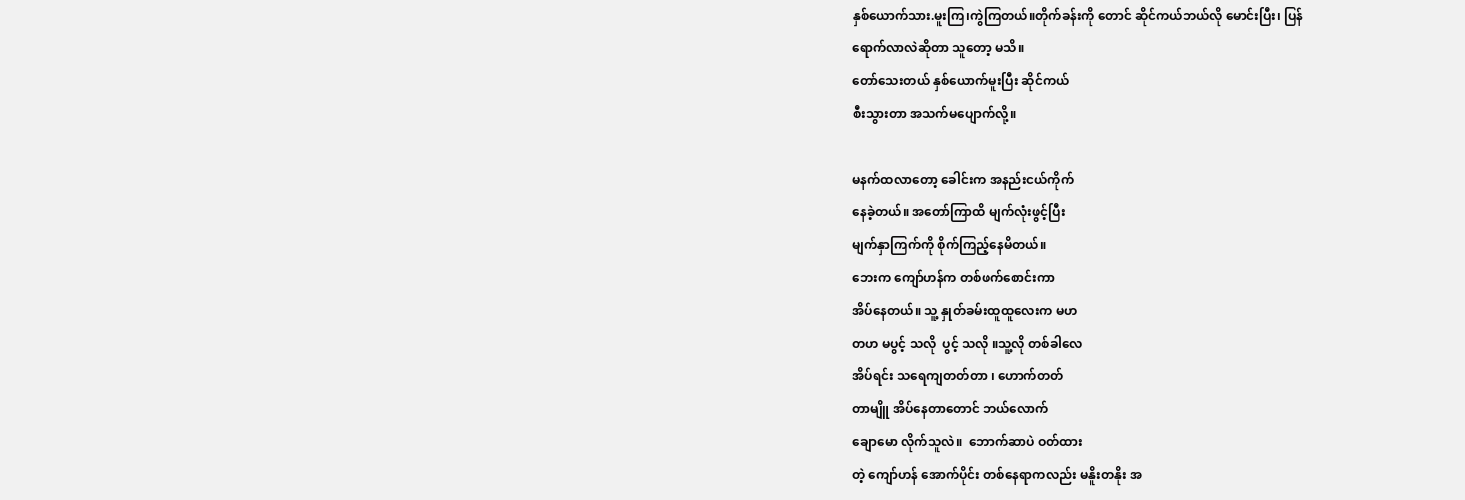နှစ်ယောက်သား.မူးကြ၊ကွဲကြတယ်။တိုက်ခန်းကို တောင် ဆိုင်ကယ်ဘယ်လို မောင်းပြီး၊ ပြန်
ရောက်လာလဲဆိုတာ သူတော့ မသိ။
တော်သေးတယ် နှစ်ယောက်မူးပြီး ဆိုင်ကယ်
စီးသွားတာ အသက်မပျောက်လို့။

မနက်ထလာတော့ ခေါင်းက အနည်းငယ်ကိုက်
နေခဲ့တယ်။ အတော်ကြာထိ မျက်လုံးဖွင့်ပြီး
မျက်နှာကြက်ကို စိုက်ကြည့်နေမိတယ်။
ဘေးက ကျော်ဟန်က တစ်ဖက်စောင်းကာ
အိပ်နေတယ်။ သူ့ နှုတ်ခမ်းထူထူလေးက မဟ
တဟ မပွင့် သလို  ပွင့် သလို ။သူ့လို တစ်ခါလေ
အိပ်ရင်း သရေကျတတ်တာ ၊ ဟောက်တတ်
တာမျိူ အိပ်နေတာတောင် ဘယ်လောက်
ချောမော လိုက်သူလဲ။  ဘောက်ဆာပဲ ဝတ်ထား
တဲ့ ကျော်ဟန် အောက်ပိုင်း တစ်နေရာကလည်း မနိူးတနိုး အ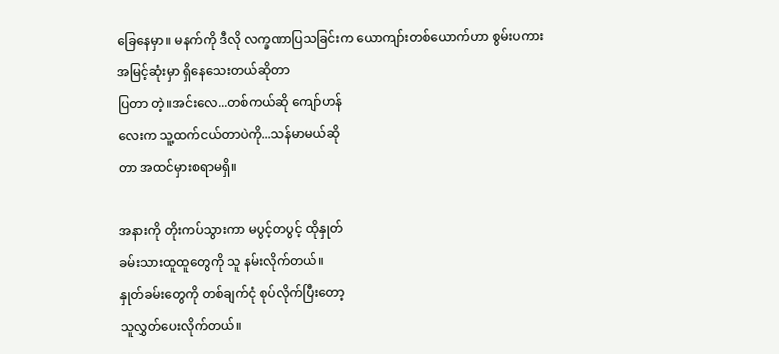ခြေနေမှာ။ မနက်ကို ဒီလို လက္ခဏာပြသခြင်းက ယောကျာ်းတစ်ယောက်ဟာ စွမ်းပကား အမြင့်ဆုံးမှာ ရှိနေသေးတယ်ဆိုတာ
ပြတာ တဲ့။အင်းလေ...တစ်ကယ်ဆို ကျော်ဟန်
လေးက သူ့ထက်ငယ်တာပဲကို...သန်မာမယ်ဆို
တာ အထင်မှားစရာမရှိ။

အနားကို တိုးကပ်သွားကာ မပွင့်တပွင့် ထိုနှုတ်
ခမ်းသားထူထူတွေကို သူ နမ်းလိုက်တယ်။
နှုတ်ခမ်းတွေကို တစ်ချက်ငုံ စုပ်လိုက်ပြီးတော့
သူလွှတ်ပေးလိုက်တယ်။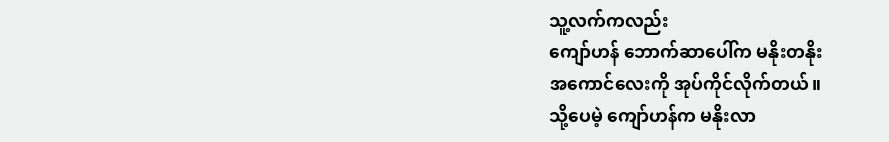သူ့လက်ကလည်း
ကျော်ဟန် ဘောက်ဆာပေါ်က မနိုးတနိုး
အကောင်လေးကို အုပ်ကိုင်လိုက်တယ်။
သို့ပေမဲ့ ကျော်ဟန်က မနိုးလာ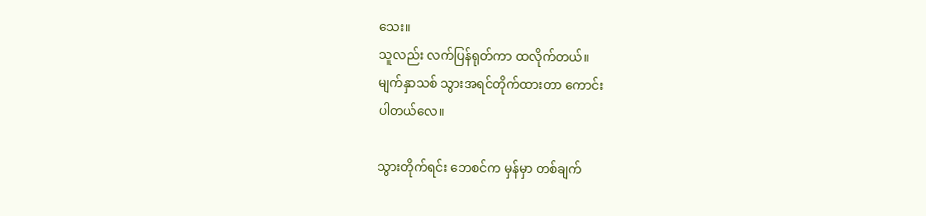သေး။
သူလည်း လက်ပြန်ရုတ်ကာ ထလိုက်တယ်။
မျက်နှာသစ် သွားအရင်တိုက်ထားတာ ကောင်း
ပါတယ်လေ။

သွားတိုက်ရင်း ဘေစင်က မှန်မှာ တစ်ချက်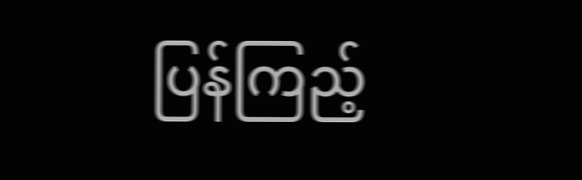ပြန်ကြည့်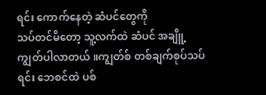ရင်း ကောက်နေတဲ့ ဆံပင်တွေကို
သပ်တင်မိတော့ သူ့လက်ထဲ ဆံပင် အချိူ့
ကျွတ်ပါလာတယ်။ကျွတ်စ် တစ်ချက်စုပ်သပ်
ရင်း ဘေစင်ထဲ ပစ်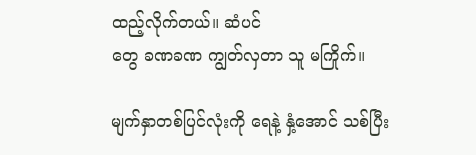ထည့်လိုက်တယ်။ ဆံပင်
တွေ ခဏခဏ ကျွတ်လှတာ သူ မကြိုက်။

မျက်နှာတစ်ပြင်လုံးကို ရေနဲ့ နှံ့အောင် သစ်ပြီး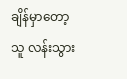ချိန်မှာတော့ သူ လန်းသွား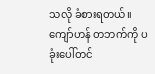သလို ခံစားရတယ်။
ကျော်ဟန် တဘက်ကို ပခုံးပေါ်တင်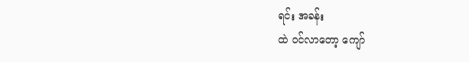ရင်း အခန်း
ထဲ ဝင်လာတော့ ကျော်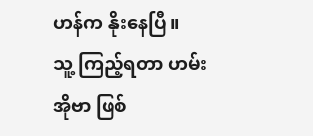ဟန်က နိုးနေပြီ။
သူ့ ကြည့်ရတာ ဟမ်းအိုဗာ ဖြစ်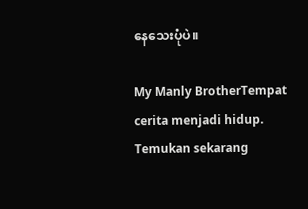နေသေးပုံပဲ။

My Manly BrotherTempat cerita menjadi hidup. Temukan sekarang